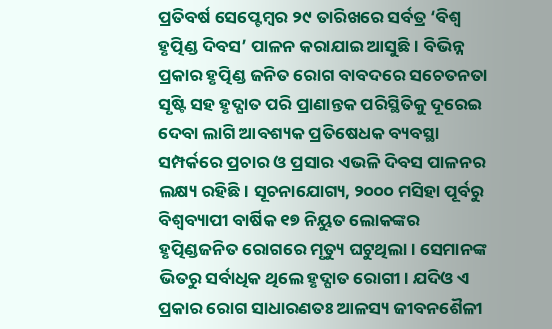ପ୍ରତିବର୍ଷ ସେପ୍ଟେମ୍ବର ୨୯ ତାରିଖରେ ସର୍ବତ୍ର ‘ବିଶ୍ବ ହୃତ୍ପିଣ୍ଡ ଦିବସ’ ପାଳନ କରାଯାଇ ଆସୁଛି। ବିଭିନ୍ନ ପ୍ରକାର ହୃତ୍ପିଣ୍ଡ ଜନିତ ରୋଗ ବାବଦରେ ସଚେତନତା ସୃଷ୍ଟି ସହ ହୃଦ୍ଘାତ ପରି ପ୍ରାଣାନ୍ତକ ପରିସ୍ଥିତିକୁ ଦୂରେଇ ଦେବା ଲାଗି ଆବଶ୍ୟକ ପ୍ରତିଷେଧକ ବ୍ୟବସ୍ଥା ସମ୍ପର୍କରେ ପ୍ରଚାର ଓ ପ୍ରସାର ଏଭଳି ଦିବସ ପାଳନର ଲକ୍ଷ୍ୟ ରହିଛି। ସୂଚନାଯୋଗ୍ୟ, ୨୦୦୦ ମସିହା ପୂର୍ବରୁ ବିଶ୍ବବ୍ୟାପୀ ବାର୍ଷିକ ୧୭ ନିୟୁତ ଲୋକଙ୍କର ହୃତ୍ପିଣ୍ଡଜନିତ ରୋଗରେ ମୃତ୍ୟୁ ଘଟୁଥିଲା। ସେମାନଙ୍କ ଭିତରୁ ସର୍ବାଧିକ ଥିଲେ ହୃଦ୍ଘାତ ରୋଗୀ। ଯଦିଓ ଏ ପ୍ରକାର ରୋଗ ସାଧାରଣତଃ ଆଳସ୍ୟ ଜୀବନଶୈଳୀ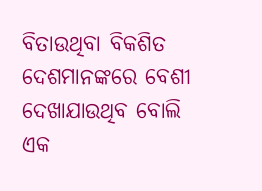ବିତାଉଥିବା ବିକଶିତ ଦେଶମାନଙ୍କରେ ବେଶୀ ଦେଖାଯାଉଥିବ ବୋଲି ଏକ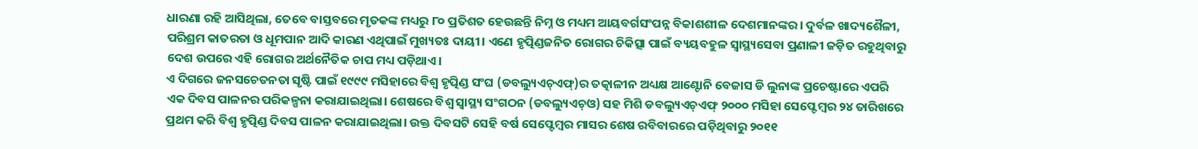ଧାରଣା ରହି ଆସିଥିଲା, ତେବେ ବାସ୍ତବରେ ମୃତକଙ୍କ ମଧ୍ୟରୁ ୮୦ ପ୍ରତିଶତ ହେଉଛନ୍ତି ନିମ୍ନ ଓ ମଧ୍ୟମ ଆୟବର୍ଗସଂପନ୍ନ ବିକାଶଶୀଳ ଦେଶମାନଙ୍କର। ଦୁର୍ବଳ ଖାଦ୍ୟଶୈଳୀ, ପରିଶ୍ରମ କାତରତା ଓ ଧୂମପାନ ଆଦି କାରଣ ଏଥିପାଇଁ ମୁଖ୍ୟତଃ ଦାୟୀ। ଏଣେ ହୃତ୍ପିଣ୍ଡଜନିତ ରୋଗର ଚିକିତ୍ସା ପାଇଁ ବ୍ୟୟବହୁଳ ସ୍ବାସ୍ଥ୍ୟସେବା ପ୍ରଣାଳୀ ଜଡ଼ିତ ରହୁଥିବାରୁ ଦେଶ ଉପରେ ଏହି ରୋଗର ଅର୍ଥନୈତିକ ଚାପ ମଧ୍ୟ ପଡ଼ିଥାଏ।
ଏ ଦିଗରେ ଜନସଚେତନତା ସୃଷ୍ଟି ପାଇଁ ୧୯୯୯ ମସିହାରେ ବିଶ୍ବ ହୃତ୍ପିଣ୍ଡ ସଂଘ (ଡବଲ୍ୟୁଏଚ୍ଏଫ୍)ର ତତ୍କାଳୀନ ଅଧ୍ୟକ୍ଷ ଆଣ୍ଟୋନି ବେଜାସ ଡି ଲୁନାଙ୍କ ପ୍ରଚେଷ୍ଟାରେ ଏପରି ଏକ ଦିବସ ପାଳନର ପରିକଳ୍ପନା କରାଯାଇଥିଲା। ଶେଷରେ ବିଶ୍ବ ସ୍ବାସ୍ଥ୍ୟ ସଂଗଠନ (ଡବଲ୍ୟୁଏଚ୍ଓ) ସହ ମିଶି ଡବଲ୍ୟୁଏଚ୍ଏଫ୍ ୨୦୦୦ ମସିହା ସେପ୍ଟେମ୍ବର ୨୪ ତାରିଖରେ ପ୍ରଥମ କରି ବିଶ୍ବ ହୃତ୍ପିଣ୍ଡ ଦିବସ ପାଳନ କରାଯାଇଥିଲା। ଉକ୍ତ ଦିବସଟି ସେହି ବର୍ଷ ସେପ୍ଟେମ୍ବର ମାସର ଶେଷ ରବିବାରରେ ପଡ଼ିଥିବାରୁ ୨୦୧୧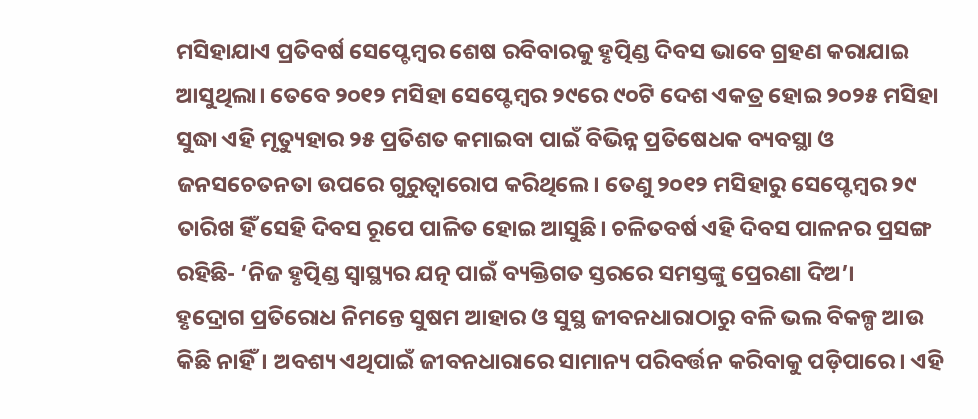ମସିହାଯାଏ ପ୍ରତିବର୍ଷ ସେପ୍ଟେମ୍ବର ଶେଷ ରବିବାରକୁ ହୃତ୍ପିଣ୍ଡ ଦିବସ ଭାବେ ଗ୍ରହଣ କରାଯାଇ ଆସୁଥିଲା। ତେବେ ୨୦୧୨ ମସିହା ସେପ୍ଟେମ୍ବର ୨୯ରେ ୯୦ଟି ଦେଶ ଏକତ୍ର ହୋଇ ୨୦୨୫ ମସିହା ସୁଦ୍ଧା ଏହି ମୃତ୍ୟୁହାର ୨୫ ପ୍ରତିଶତ କମାଇବା ପାଇଁ ବିଭିନ୍ନ ପ୍ରତିଷେଧକ ବ୍ୟବସ୍ଥା ଓ ଜନସଚେତନତା ଉପରେ ଗୁରୁତ୍ବାରୋପ କରିଥିଲେ। ତେଣୁ ୨୦୧୨ ମସିହାରୁ ସେପ୍ଟେମ୍ବର ୨୯ ତାରିଖ ହିଁ ସେହି ଦିବସ ରୂପେ ପାଳିତ ହୋଇ ଆସୁଛି। ଚଳିତବର୍ଷ ଏହି ଦିବସ ପାଳନର ପ୍ରସଙ୍ଗ ରହିଛି- ‘ନିଜ ହୃତ୍ପିଣ୍ଡ ସ୍ବାସ୍ଥ୍ୟର ଯତ୍ନ ପାଇଁ ବ୍ୟକ୍ତିଗତ ସ୍ତରରେ ସମସ୍ତଙ୍କୁ ପ୍ରେରଣା ଦିଅ’।
ହୃଦ୍ରୋଗ ପ୍ରତିରୋଧ ନିମନ୍ତେ ସୁଷମ ଆହାର ଓ ସୁସ୍ଥ ଜୀବନଧାରାଠାରୁ ବଳି ଭଲ ବିକଳ୍ପ ଆଉ କିଛି ନାହିଁ। ଅବଶ୍ୟ ଏଥିପାଇଁ ଜୀବନଧାରାରେ ସାମାନ୍ୟ ପରିବର୍ତ୍ତନ କରିବାକୁ ପଡ଼ିପାରେ। ଏହି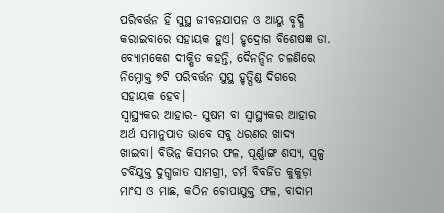ପରିବର୍ତ୍ତନ ହିଁ ସୁସ୍ଥ ଜୀବନଯାପନ ଓ ଆୟୁ ବୃଦ୍ଧି କରାଇବାରେ ସହାୟକ ହୁଏ। ହୃଦ୍ରୋଗ ବିଶେଷଜ୍ଞ ଡା. ବ୍ୟୋମକେଶ ଦୀକ୍ଷିତ କହନ୍ତି, ଦୈନନ୍ଦିନ ଚଳଣିରେ ନିମ୍ନୋକ୍ତ ୭ଟି ପରିବର୍ତ୍ତନ ସୁସ୍ଥ ହୃତ୍ପିଣ୍ଡ ଦିଗରେ ସହାୟକ ହେବ।
ସ୍ବାସ୍ଥ୍ୟକର ଆହାର- ସୁଷମ ବା ସ୍ବାସ୍ଥ୍ୟକର ଆହାର ଅର୍ଥ ସମାନୁପାତ ଭାବେ ସବୁ ଧରଣର ଖାଦ୍ୟ ଖାଇବା। ବିଭିନ୍ନ କିସମର ଫଳ, ପୂର୍ଣ୍ଣାଙ୍ଗ ଶସ୍ୟ, ସ୍ବଳ୍ପ ଚର୍ବିଯୁକ୍ତ ଦୁଗ୍ଧଜାତ ସାମଗ୍ରୀ, ଚର୍ମ ବିବର୍ଜିତ କୁକୁଡ଼ା ମାଂସ ଓ ମାଛ, କଠିନ ଚୋପାଯୁକ୍ତ ଫଳ, ବାଦାମ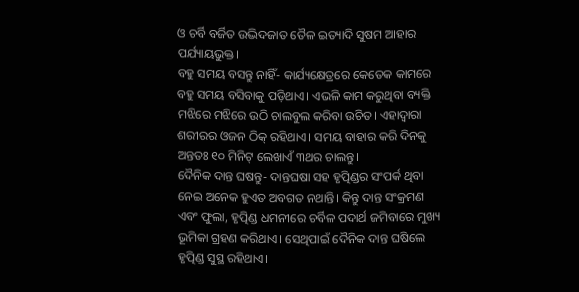ଓ ଚର୍ବି ବର୍ଜିତ ଉଦ୍ଭିଦଜାତ ତୈଳ ଇତ୍ୟାଦି ସୁଷମ ଆହାର ପର୍ଯ୍ୟାୟଭୁକ୍ତ।
ବହୁ ସମୟ ବସନ୍ତୁ ନାହିଁ- କାର୍ଯ୍ୟକ୍ଷେତ୍ରରେ କେତେକ କାମରେ ବହୁ ସମୟ ବସିବାକୁ ପଡ଼ିଥାଏ। ଏଭଳି କାମ କରୁଥିବା ବ୍ୟକ୍ତି ମଝିରେ ମଝିରେ ଉଠି ଚାଲବୁଲ କରିବା ଉଚିତ। ଏହାଦ୍ବାରା ଶରୀରର ଓଜନ ଠିକ୍ ରହିଥାଏ। ସମୟ ବାହାର କରି ଦିନକୁ ଅନ୍ତତଃ ୧୦ ମିନିଟ୍ ଲେଖାଏଁ ୩ଥର ଚାଲନ୍ତୁ।
ଦୈନିକ ଦାନ୍ତ ଘଷନ୍ତୁ- ଦାନ୍ତଘଷା ସହ ହୃତ୍ପିଣ୍ଡର ସଂପର୍କ ଥିବା ନେଇ ଅନେକ ହୁଏତ ଅବଗତ ନଥାନ୍ତି। କିନ୍ତୁ ଦାନ୍ତ ସଂକ୍ରମଣ ଏବଂ ଫୁଲା, ହୃତ୍ପିଣ୍ଡ ଧମନୀରେ ଚର୍ବିଳ ପଦାର୍ଥ ଜମିବାରେ ମୁଖ୍ୟ ଭୂମିକା ଗ୍ରହଣ କରିଥାଏ। ସେଥିପାଇଁ ଦୈନିକ ଦାନ୍ତ ଘଷିଲେ ହୃତ୍ପିଣ୍ଡ ସୁସ୍ଥ ରହିଥାଏ।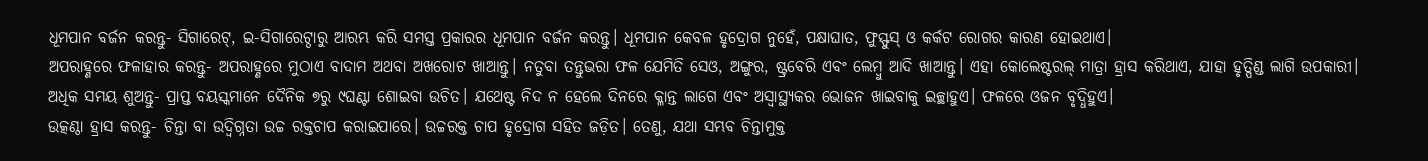ଧୂମପାନ ବର୍ଜନ କରନ୍ତୁ- ସିଗାରେଟ୍, ଇ-ସିଗାରେଟ୍ଠାରୁ ଆରମ୍ଭ କରି ସମସ୍ତ ପ୍ରକାରର ଧୂମପାନ ବର୍ଜନ କରନ୍ତୁ। ଧୂମପାନ କେବଳ ହୃଦ୍ରୋଗ ନୁହେଁ, ପକ୍ଷାଘାତ, ଫୁସ୍ଫୁସ୍ ଓ କର୍କଟ ରୋଗର କାରଣ ହୋଇଥାଏ।
ଅପରାହ୍ଣରେ ଫଳାହାର କରନ୍ତୁ- ଅପରାହ୍ଣରେ ମୁଠାଏ ବାଦାମ ଅଥବା ଅଖରୋଟ ଖାଆନ୍ତୁ। ନତୁବା ତନ୍ତୁଭରା ଫଳ ଯେମିତି ସେଓ, ଅଙ୍ଗୁର, ଷ୍ଟ୍ରବେରି ଏବଂ ଲେମ୍ବୁ ଆଦି ଖାଆନ୍ତୁ। ଏହା କୋଲେଷ୍ଟରଲ୍ ମାତ୍ରା ହ୍ରାସ କରିଥାଏ, ଯାହା ହୃତ୍ପିଣ୍ଡ ଲାଗି ଉପକାରୀ।
ଅଧିକ ସମୟ ଶୁଅନ୍ତୁ- ପ୍ରାପ୍ତ ବୟସ୍କମାନେ ଦୈନିକ ୭ରୁ ୯ଘଣ୍ଟା ଶୋଇବା ଉଚିତ। ଯଥେଷ୍ଟ ନିଦ ନ ହେଲେ ଦିନରେ କ୍ଳାନ୍ତ ଲାଗେ ଏବଂ ଅସ୍ବାସ୍ଥ୍ୟକର ଭୋଜନ ଖାଇବାକୁ ଇଚ୍ଛାହୁଏ। ଫଳରେ ଓଜନ ବୃଦ୍ଧିହୁଏ।
ଉତ୍କଣ୍ଠା ହ୍ରାସ କରନ୍ତୁ- ଚିନ୍ତା ବା ଉଦ୍ବିଗ୍ନତା ଉଚ୍ଚ ରକ୍ତଚାପ କରାଇପାରେ। ଉଚ୍ଚରକ୍ତ ଚାପ ହୃଦ୍ରୋଗ ସହିତ ଜଡ଼ିତ। ତେଣୁ, ଯଥା ସମ୍ଭବ ଚିନ୍ତାମୁକ୍ତ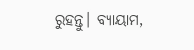ରୁହନ୍ତୁ। ବ୍ୟାୟାମ,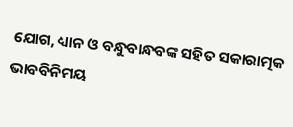ଯୋଗ, ଧ୍ୟାନ ଓ ବନ୍ଧୁବାନ୍ଧବଙ୍କ ସହିତ ସକାରାତ୍ମକ ଭାବବିନିମୟ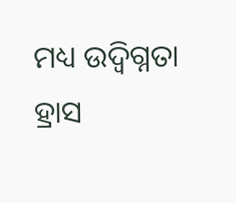ମଧ୍ୟ ଉଦ୍ବିଗ୍ନତା ହ୍ରାସ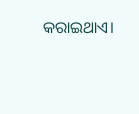କରାଇଥାଏ।